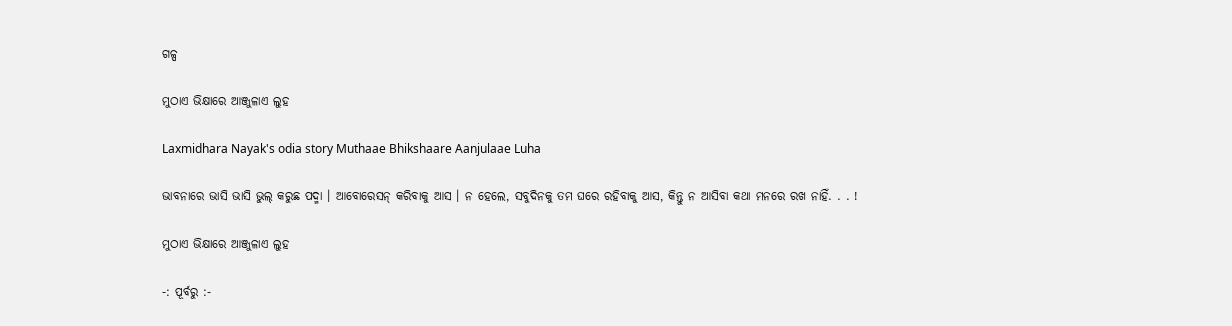ଗଳ୍ପ

ମୁଠାଏ ଭିକ୍ଷାରେ ଆଞ୍ଜୁଳାଏ ଲୁହ

Laxmidhara Nayak's odia story Muthaae Bhikshaare Aanjulaae Luha

ଭାବନାରେ ଭାସି ଭାସି ଭୁଲ୍ କରୁଛ ପଦ୍ମା । ଆବୋରେସନ୍ କରିବାକୁ ଆସ । ନ ହେଲେ, ସବୁଦିନକୁ ତମ ଘରେ ରହିବାକୁ ଆସ, କିନ୍ତୁ ନ ଆସିବା କଥା ମନରେ ରଖ ନାହିଁ. . . !

ମୁଠାଏ ଭିକ୍ଷାରେ ଆଞ୍ଜୁଳାଏ ଲୁହ

-: ପୂର୍ବରୁ :-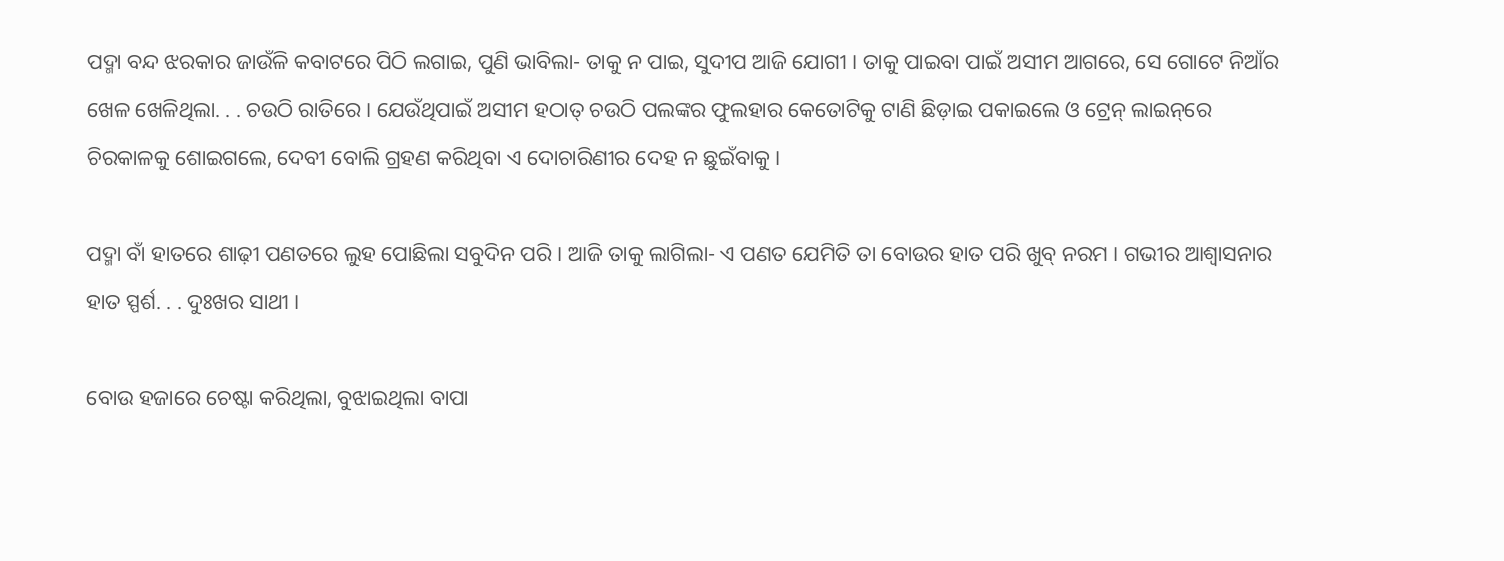ପଦ୍ମା ବନ୍ଦ ଝରକାର ଜାଉଁଳି କବାଟରେ ପିଠି ଲଗାଇ, ପୁଣି ଭାବିଲା- ତାକୁ ନ ପାଇ, ସୁଦୀପ ଆଜି ଯୋଗୀ । ତାକୁ ପାଇବା ପାଇଁ ଅସୀମ ଆଗରେ, ସେ ଗୋଟେ ନିଆଁର ଖେଳ ଖେଳିଥିଲା. . . ଚଉଠି ରାତିରେ । ଯେଉଁଥିପାଇଁ ଅସୀମ ହଠାତ୍ ଚଉଠି ପଲଙ୍କର ଫୁଲହାର କେତୋଟିକୁ ଟାଣି ଛିଡ଼ାଇ ପକାଇଲେ ଓ ଟ୍ରେନ୍ ଲାଇନ୍‌ରେ ଚିରକାଳକୁ ଶୋଇଗଲେ, ଦେବୀ ବୋଲି ଗ୍ରହଣ କରିଥିବା ଏ ଦୋଚାରିଣୀର ଦେହ ନ ଛୁଇଁବାକୁ ।

ପଦ୍ମା ବାଁ ହାତରେ ଶାଢ଼ୀ ପଣତରେ ଲୁହ ପୋଛିଲା ସବୁଦିନ ପରି । ଆଜି ତାକୁ ଲାଗିଲା- ଏ ପଣତ ଯେମିତି ତା ବୋଉର ହାତ ପରି ଖୁବ୍ ନରମ । ଗଭୀର ଆଶ୍ୱାସନାର ହାତ ସ୍ପର୍ଶ. . . ଦୁଃଖର ସାଥୀ ।

ବୋଉ ହଜାରେ ଚେଷ୍ଟା କରିଥିଲା, ବୁଝାଇଥିଲା ବାପା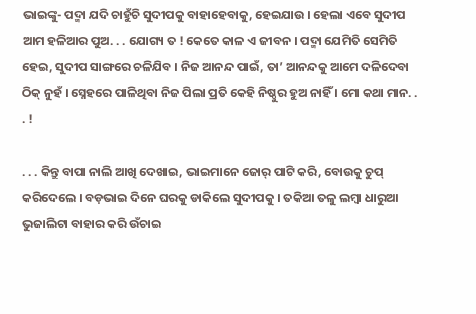ଭାଇଙ୍କୁ- ପଦ୍ମା ଯଦି ଚାହୁଁଚି ସୁଦୀପକୁ ବାହାହେବାକୁ, ହେଇଯାଉ । ହେଲା ଏବେ ସୁଦୀପ ଆମ ହଳିଆର ପୁଅ. . . ଯୋଗ୍ୟ ତ ! କେତେ କାଳ ଏ ଜୀବନ । ପଦ୍ମା ଯେମିତି ସେମିତି ହେଇ, ସୁଦୀପ ସାଙ୍ଗରେ ଚଳିଯିବ । ନିଜ ଆନନ୍ଦ ପାଇଁ, ତା’ ଆନନ୍ଦକୁ ଆମେ ଦଳିଦେବା ଠିକ୍ ନୁହଁ । ସ୍ନେହରେ ପାଳିଥିବା ନିଜ ପିଲା ପ୍ରତି କେହି ନିଷ୍ଠୁର ହୁଅ ନାହିଁ । ମୋ କଥା ମାନ. . . !

. . . କିନ୍ତୁ ବାପା ନାଲି ଆଖି ଦେଖାଇ, ଭାଇମାନେ ଜୋର୍ ପାଟି କରି, ବୋଉକୁ ଚୁପ୍ କରିଦେଲେ । ବଡ଼ଭାଇ ଦିନେ ଘରକୁ ଡାକିଲେ ସୁଦୀପକୁ । ତକିଆ ତଳୁ ଲମ୍ୱା ଧାରୁଆ ଭୁଜାଲିଟା ବାହାର କରି ଉଁଚାଇ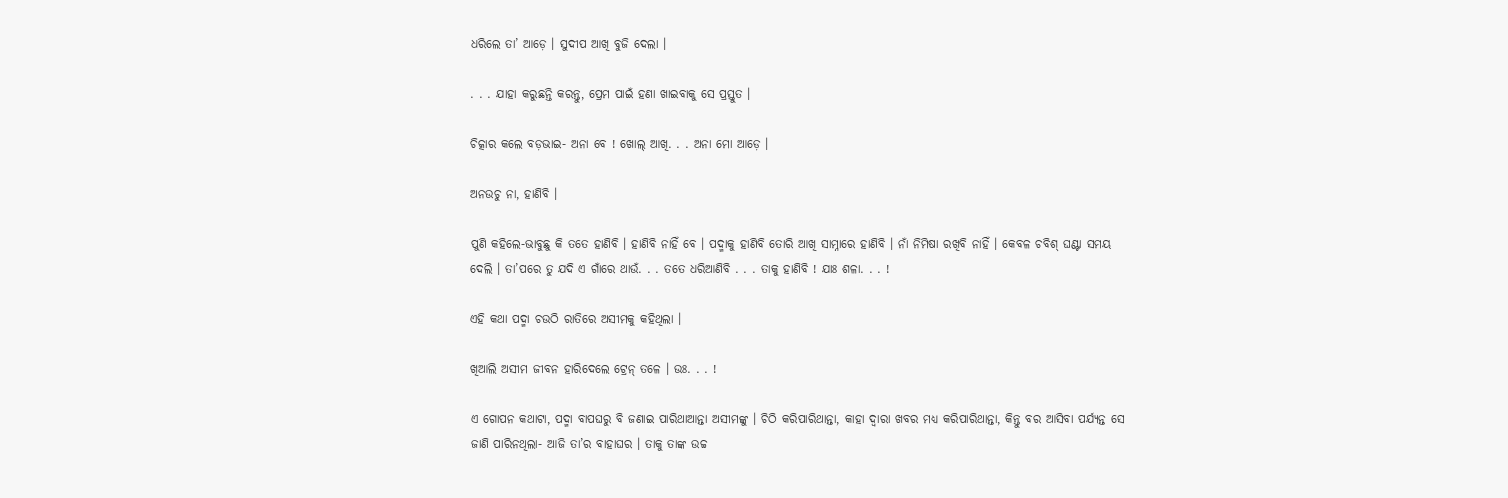ଧରିଲେ ତା’ ଆଡ଼େ । ସୁଦୀପ ଆଖି ବୁଜି ଦେଲା ।

. . . ଯାହା କରୁଛନ୍ତି କରନ୍ତୁ, ପ୍ରେମ ପାଇଁ ହଣା ଖାଇବାକୁ ସେ ପ୍ରସ୍ତୁତ ।

ଚିତ୍କାର କଲେ ବଡ଼ଭାଇ- ଅନା ବେ ! ଖୋଲ୍ ଆଖି. . . ଅନା ମୋ ଆଡ଼େ ।

ଅନଉଚୁ ନା, ହାଣିବି ।

ପୁଣି କହିଲେ-ଭାବୁଛୁ କି ତତେ ହାଣିବି । ହାଣିବି ନାହିଁ ବେ । ପଦ୍ମାକୁ ହାଣିବି ତୋରି ଆଖି ସାମ୍ନାରେ ହାଣିବି । ନାଁ ନିମିଷା ରଖିବି ନାହିଁ । କେବଳ ଚବିଶ୍ ଘଣ୍ଟା ସମୟ ଦେଲି । ତା’ପରେ ତୁ ଯଦି ଏ ଗାଁରେ ଥାଉଁ. . . ତତେ ଧରିଆଣିବି . . . ତାକୁ ହାଣିବି ! ଯାଃ ଶଳା. . . !

ଏହି କଥା ପଦ୍ମା ଚଉଠି ରାତିରେ ଅସୀମକୁ କହିଥିଲା ।

ଖିଆଲି ଅସୀମ ଜୀବନ ହାରିଦେଲେ ଟ୍ରେନ୍ ତଳେ । ଉଃ. . . !

ଏ ଗୋପନ କଥାଟା, ପଦ୍ମା ବାପଘରୁ ବି ଜଣାଇ ପାରିଥାଆନ୍ତା ଅସୀମଙ୍କୁ । ଚିଠି କରିପାରିଥାନ୍ତା, କାହା ଦ୍ୱାରା ଖବର ମଧ୍ୟ କରିପାରିଥାନ୍ତା, କିନ୍ତୁ ବର ଆସିବା ପର୍ଯ୍ୟନ୍ତ ସେ ଜାଣି ପାରିନଥିଲା- ଆଜି ତା’ର ବାହାଘର । ତାକୁ ତାଙ୍କ ଉଚ୍ଚ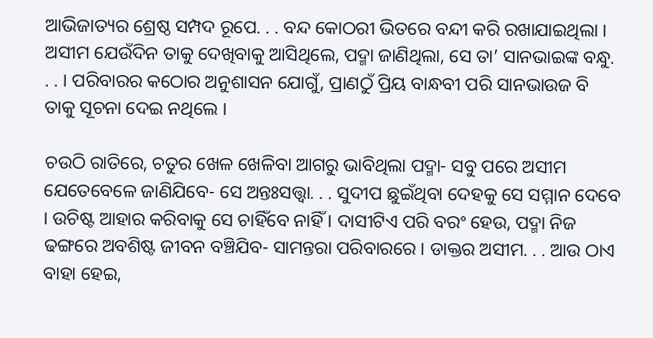ଆଭିଜାତ୍ୟର ଶ୍ରେଷ୍ଠ ସମ୍ପଦ ରୂପେ. . . ବନ୍ଦ କୋଠରୀ ଭିତରେ ବନ୍ଦୀ କରି ରଖାଯାଇଥିଲା । ଅସୀମ ଯେଉଁଦିନ ତାକୁ ଦେଖିବାକୁ ଆସିଥିଲେ, ପଦ୍ମା ଜାଣିଥିଲା, ସେ ତା’ ସାନଭାଇଙ୍କ ବନ୍ଧୁ. . . । ପରିବାରର କଠୋର ଅନୁଶାସନ ଯୋଗୁଁ, ପ୍ରାଣଠୁଁ ପ୍ରିୟ ବାନ୍ଧବୀ ପରି ସାନଭାଉଜ ବି ତାକୁ ସୂଚନା ଦେଇ ନଥିଲେ ।

ଚଉଠି ରାତିରେ, ଚତୁର ଖେଳ ଖେଳିବା ଆଗରୁ ଭାବିଥିଲା ପଦ୍ମା- ସବୁ ପରେ ଅସୀମ ଯେତେବେଳେ ଜାଣିଯିବେ- ସେ ଅନ୍ତଃସତ୍ତ୍ୱା. . . ସୁଦୀପ ଛୁଇଁଥିବା ଦେହକୁ ସେ ସମ୍ମାନ ଦେବେ । ଉଚିଷ୍ଟ ଆହାର କରିବାକୁ ସେ ଚାହିଁବେ ନାହିଁ । ଦାସୀଟିଏ ପରି ବରଂ ହେଉ, ପଦ୍ମା ନିଜ ଢଙ୍ଗରେ ଅବଶିଷ୍ଟ ଜୀବନ ବଞ୍ଚିଯିବ- ସାମନ୍ତରା ପରିବାରରେ । ଡାକ୍ତର ଅସୀମ. . . ଆଉ ଠାଏ ବାହା ହେଇ,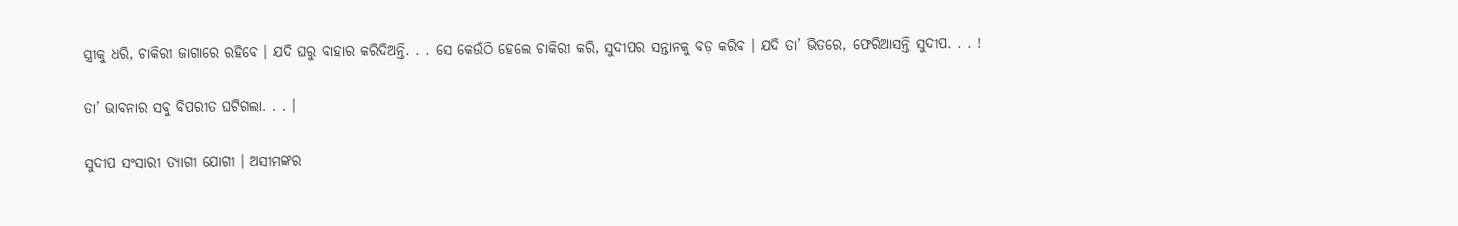ସ୍ତ୍ରୀକୁ ଧରି, ଚାକିରୀ ଜାଗାରେ ରହିବେ । ଯଦି ଘରୁ ବାହାର କରିଦିଅନ୍ତି. . . ସେ କେଉଁଠି ହେଲେ ଚାକିରୀ କରି, ସୁଦୀପର ସନ୍ତାନକୁ ବଡ଼ କରିବ । ଯଦି ତା’ ଭିତରେ, ଫେରିଆସନ୍ତି ସୁଦୀପ. . . !

ତା’ ଭାବନାର ସବୁ ବିପରୀତ ଘଟିଗଲା. . . ।

ସୁଦୀପ ସଂସାରୀ ତ୍ୟାଗୀ ଯୋଗୀ । ଅସୀମଙ୍କର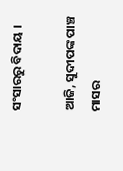ସଂସାରରୁ ବିଦାୟ ।

ଆଜି, ସୁଦୀପଙ୍କ ପାଞ୍ଚ ମାସର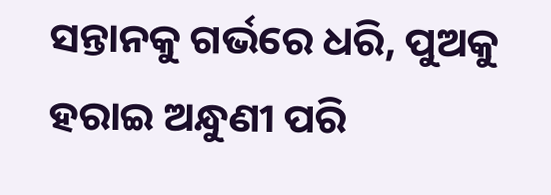ସନ୍ତାନକୁ ଗର୍ଭରେ ଧରି, ପୁଅକୁ ହରାଇ ଅନ୍ଧୁଣୀ ପରି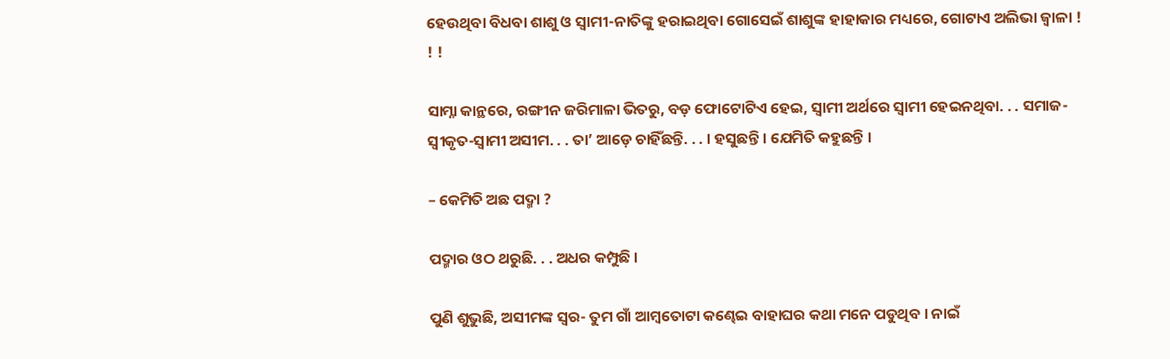ହେଉଥିବା ବିଧବା ଶାଶୁ ଓ ସ୍ୱାମୀ-ନାତିଙ୍କୁ ହରାଇଥିବା ଗୋସେଇଁ ଶାଶୁଙ୍କ ହାହାକାର ମଧ୍ୟରେ, ଗୋଟାଏ ଅଲିଭା ଜ୍ୱାଳା ! ! !

ସାମ୍ନା କାନ୍ଥରେ, ରଙ୍ଗୀନ ଜରିମାଳା ଭିତରୁ, ବଡ଼ ଫୋଟୋଟିଏ ହେଇ, ସ୍ୱାମୀ ଅର୍ଥରେ ସ୍ୱାମୀ ହେଇନଥିବା. . . ସମାଜ-ସ୍ୱୀକୃତ-ସ୍ୱାମୀ ଅସୀମ. . . ତା’ ଆଡ଼େ ଚାହିଁଛନ୍ତି. . . । ହସୁଛନ୍ତି । ଯେମିତି କହୁଛନ୍ତି ।

– କେମିତି ଅଛ ପଦ୍ମା ?

ପଦ୍ମାର ଓଠ ଥରୁଛି. . . ଅଧର କମ୍ପୁଛି ।

ପୁଣି ଶୁଭୁଛି, ଅସୀମଙ୍କ ସ୍ୱର- ତୁମ ଗାଁ ଆମ୍ୱତୋଟା କଣ୍ଢେଇ ବାହାଘର କଥା ମନେ ପଡୁଥିବ । ନାଇଁ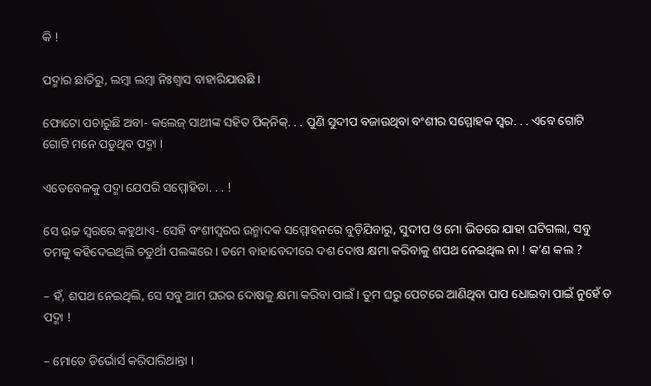କି !

ପଦ୍ମାର ଛାତିରୁ, ଲମ୍ୱା ଲମ୍ୱା ନିଃଶ୍ୱାସ ବାହାରିଯାଉଛି ।

ଫୋଟୋ ପଚାରୁଛି ଅବା- କଲେଜ୍ ସାଥୀଙ୍କ ସହିତ ପିକ୍‌ନିକ୍. . . ପୁଣି ସୁଦୀପ ବଜାଉଥିବା ବଂଶୀର ସମ୍ମୋହକ ସ୍ୱର. . . ଏବେ ଗୋଟି ଗୋଟି ମନେ ପଡୁଥିବ ପଦ୍ମା ।

ଏତେବେଳକୁ ପଦ୍ମା ଯେପରି ସମ୍ମୋହିତା. . . !

ସେ ଉଚ୍ଚ ସ୍ୱରରେ କହୁଥାଏ- ସେହି ବଂଶୀସ୍ୱରର ଉନ୍ମାଦକ ସମ୍ମୋହନରେ ବୁଡ଼ିଯିବାରୁ, ସୁଦୀପ ଓ ମୋ ଭିତରେ ଯାହା ଘଟିଗଲା, ସବୁ ତମକୁ କହିଦେଇଥିଲି ଚତୁର୍ଥୀ ପଲଙ୍କରେ । ତମେ ବାହାବେଦୀରେ ଦଶ ଦୋଷ କ୍ଷମା କରିବାକୁ ଶପଥ ନେଇଥିଲ ନା ! କ’ଣ କଲ ?

– ହଁ, ଶପଥ ନେଇଥିଲି, ସେ ସବୁ ଆମ ଘରର ଦୋଷକୁ କ୍ଷମା କରିବା ପାଇଁ । ତୁମ ଘରୁ ପେଟରେ ଆଣିଥିବା ପାପ ଧୋଇବା ପାଇଁ ନୁହେଁ ତ ପଦ୍ମା !

– ମୋତେ ଡିର୍ଭୋର୍ସ କରିପାରିଥାନ୍ତା ।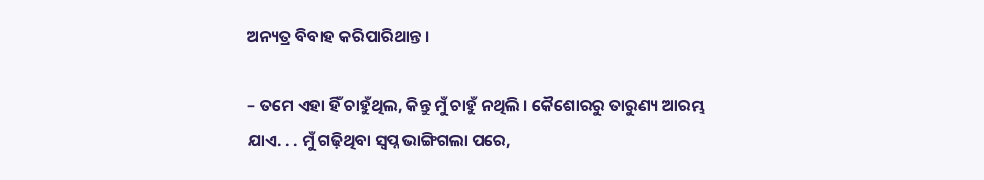ଅନ୍ୟତ୍ର ବିବାହ କରିପାରିଥାନ୍ତ ।

– ତମେ ଏହା ହିଁ ଚାହୁଁଥିଲ, କିନ୍ତୁ ମୁଁ ଚାହୁଁ ନଥିଲି । କୈଶୋରରୁ ତାରୁଣ୍ୟ ଆରମ୍ଭ ଯାଏ. . . ମୁଁ ଗଢ଼ିଥିବା ସ୍ୱପ୍ନ ଭାଙ୍ଗିଗଲା ପରେ,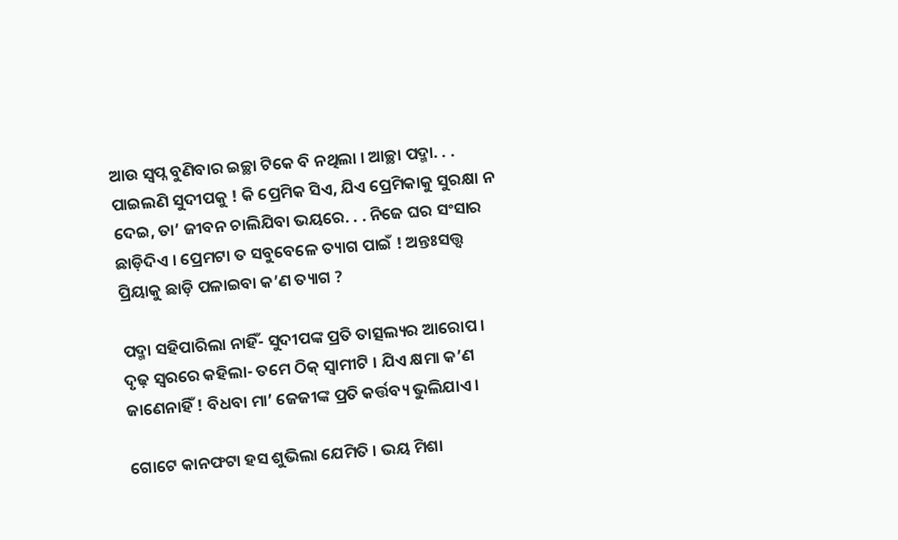ଆଉ ସ୍ୱପ୍ନ ବୁଣିବାର ଇଚ୍ଛା ଟିକେ ବି ନଥିଲା । ଆଚ୍ଛା ପଦ୍ମା. . . ପାଇଲଣି ସୁଦୀପକୁ ! କି ପ୍ରେମିକ ସିଏ, ଯିଏ ପ୍ରେମିକାକୁ ସୁରକ୍ଷା ନ ଦେଇ, ତା’ ଜୀବନ ଚାଲିଯିବା ଭୟରେ. . . ନିଜେ ଘର ସଂସାର ଛାଡ଼ିଦିଏ । ପ୍ରେମଟା ତ ସବୁବେଳେ ତ୍ୟାଗ ପାଇଁ ! ଅନ୍ତଃସତ୍ତ୍ୱ ପ୍ରିୟାକୁ ଛାଡ଼ି ପଳାଇବା କ’ଣ ତ୍ୟାଗ ?

ପଦ୍ମା ସହିପାରିଲା ନାହିଁ- ସୁଦୀପଙ୍କ ପ୍ରତି ତାତ୍ସଲ୍ୟର ଆରୋପ । ଦୃଢ଼ ସ୍ୱରରେ କହିଲା- ତମେ ଠିକ୍ ସ୍ୱାମୀଟି । ଯିଏ କ୍ଷମା କ’ଣ ଜାଣେନାହିଁ ! ବିଧବା ମା’ ଜେଜୀଙ୍କ ପ୍ରତି କର୍ତ୍ତବ୍ୟ ଭୁଲିଯାଏ ।

ଗୋଟେ କାନଫଟା ହସ ଶୁଭିଲା ଯେମିତି । ଭୟ ମିଶା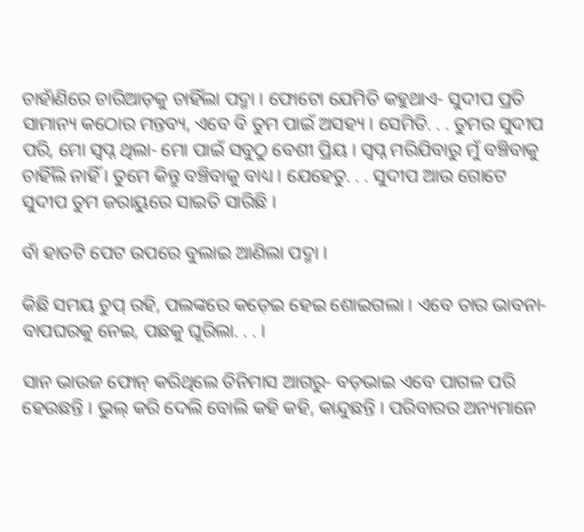ଚାହାଁଣିରେ ଚାରିଆଡ଼କୁ ଚାହିଁଲା ପଦ୍ମା । ଫୋଟୋ ଯେମିତି କହୁଥାଏ- ସୁଦୀପ ପ୍ରତି ସାମାନ୍ୟ କଠୋର ମନ୍ତବ୍ୟ, ଏବେ ବି ତୁମ ପାଇଁ ଅସହ୍ୟ । ସେମିତି. . . ତୁମର ସୁଦୀପ ପରି, ମୋ ସ୍ୱପ୍ନ ଥିଲା- ମୋ ପାଇଁ ସବୁଠୁ ବେଶୀ ପ୍ରିୟ । ସ୍ୱପ୍ନ ମରିଯିବାରୁ ମୁଁ ବଞ୍ଚିବାକୁ ଚାହିଁଲି ନାହିଁ । ତୁମେ କିନ୍ତୁ ବଞ୍ଚିବାକୁ ବାଧ୍ୟ । ଯେହେତୁ. . . ସୁଦୀପ ଆଉ ଗୋଟେ ସୁଦୀପ ତୁମ ଜରାୟୁରେ ସାଇତି ସାରିଛି ।

ବାଁ ହାତଟି ପେଟ ଉପରେ ବୁଲାଇ ଆଣିଲା ପଦ୍ମା ।

କିଛି ସମୟ ଚୁପ୍ ରହି, ପଲଙ୍କରେ କଡ଼େଇ ହେଇ ଶୋଇଗଲା । ଏବେ ତାର ଭାବନା- ବାପଘରକୁ ନେଇ, ପଛକୁ ଘୂରିଲା. . . ।

ସାନ ଭାଉଜ ଫୋନ୍ କରିଥିଲେ ତିନିମାସ ଆଗରୁ- ବଡ଼ଭାଇ ଏବେ ପାଗଳ ପରି ହେଉଛନ୍ତି । ଭୁଲ୍ କରି ଦେଲି ବୋଲି କହି କହି, କାନ୍ଦୁଛନ୍ତି । ପରିବାରର ଅନ୍ୟମାନେ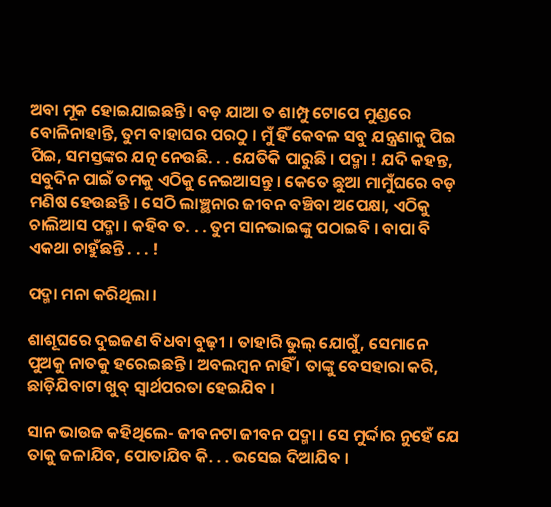ଅବା ମୂକ ହୋଇଯାଇଛନ୍ତି । ବଡ଼ ଯାଆ ତ ଶାମ୍ପୁ ଟୋପେ ମୁଣ୍ଡରେ ବୋଳିନାହାନ୍ତି, ତୁମ ବାହାଘର ପରଠୁ । ମୁଁ ହିଁ କେବଳ ସବୁ ଯନ୍ତ୍ରଣାକୁ ପିଇ ପିଇ, ସମସ୍ତଙ୍କର ଯତ୍ନ ନେଉଛି. . . ଯେତିକି ପାରୁଛି । ପଦ୍ମା ! ଯଦି କହନ୍ତ, ସବୁଦିନ ପାଇଁ ତମକୁ ଏଠିକୁ ନେଇଆସନ୍ତୁ । କେତେ ଛୁଆ ମାମୁଁଘରେ ବଡ଼ ମଣିଷ ହେଉଛନ୍ତି । ସେଠି ଲାଞ୍ଛନାର ଜୀବନ ବଞ୍ଚିବା ଅପେକ୍ଷା, ଏଠିକୁ ଚାଲିଆସ ପଦ୍ମା । କହିବ ତ. . . ତୁମ ସାନଭାଇଙ୍କୁ ପଠାଇବି । ବାପା ବି ଏକଥା ଚାହୁଁଛନ୍ତି . . . !

ପଦ୍ମା ମନା କରିଥିଲା ।

ଶାଶୂଘରେ ଦୁଇଜଣ ବିଧବା ବୁଢ଼ୀ । ତାହାରି ଭୁଲ୍ ଯୋଗୁଁ, ସେମାନେ ପୁଅକୁ ନାତକୁ ହରେଇଛନ୍ତି । ଅବଲମ୍ୱନ ନାହିଁ । ତାଙ୍କୁ ବେସହାରା କରି, ଛାଡ଼ିଯିବାଟା ଖୁବ୍ ସ୍ୱାର୍ଥପରତା ହେଇଯିବ ।

ସାନ ଭାଉଜ କହିଥିଲେ- ଜୀବନଟା ଜୀବନ ପଦ୍ମା । ସେ ମୁର୍ଦ୍ଦାର ନୁହେଁ ଯେ ତାକୁ ଜଳାଯିବ, ପୋତାଯିବ କି. . . ଭସେଇ ଦିଆଯିବ ।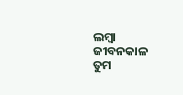ଲମ୍ୱା ଜୀବନକାଳ ତୁମ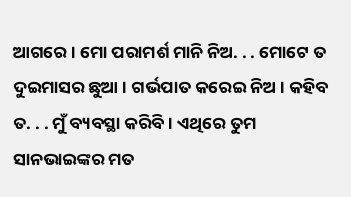ଆଗରେ । ମୋ ପରାମର୍ଶ ମାନି ନିଅ. . . ମୋଟେ ତ ଦୁଇମାସର ଛୁଆ । ଗର୍ଭପାତ କରେଇ ନିଅ । କହିବ ତ. . . ମୁଁ ବ୍ୟବସ୍ଥା କରିବି । ଏଥିରେ ତୁମ ସାନଭାଇଙ୍କର ମତ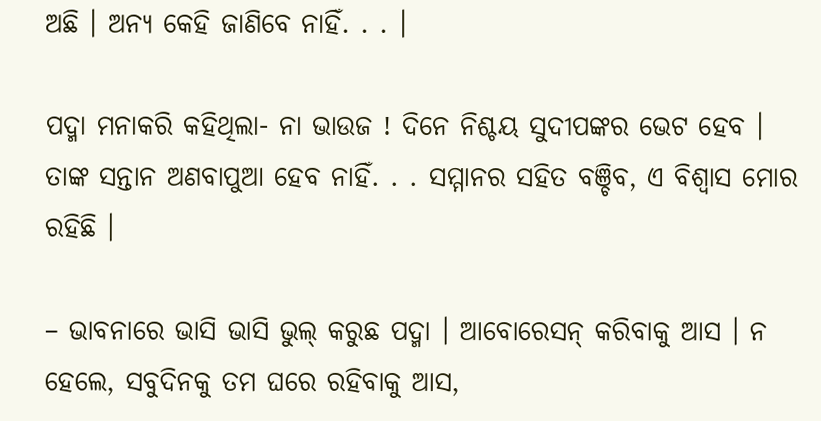ଅଛି । ଅନ୍ୟ କେହି ଜାଣିବେ ନାହିଁ. . . ।

ପଦ୍ମା ମନାକରି କହିଥିଲା- ନା ଭାଉଜ ! ଦିନେ ନିଶ୍ଚୟ ସୁଦୀପଙ୍କର ଭେଟ ହେବ । ତାଙ୍କ ସନ୍ତାନ ଅଣବାପୁଆ ହେବ ନାହିଁ. . . ସମ୍ମାନର ସହିତ ବଞ୍ଚିବ, ଏ ବିଶ୍ୱାସ ମୋର ରହିଛି ।

– ଭାବନାରେ ଭାସି ଭାସି ଭୁଲ୍ କରୁଛ ପଦ୍ମା । ଆବୋରେସନ୍ କରିବାକୁ ଆସ । ନ ହେଲେ, ସବୁଦିନକୁ ତମ ଘରେ ରହିବାକୁ ଆସ,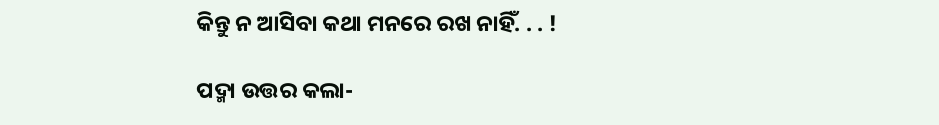କିନ୍ତୁ ନ ଆସିବା କଥା ମନରେ ରଖ ନାହିଁ. . . !

ପଦ୍ମା ଉତ୍ତର କଲା-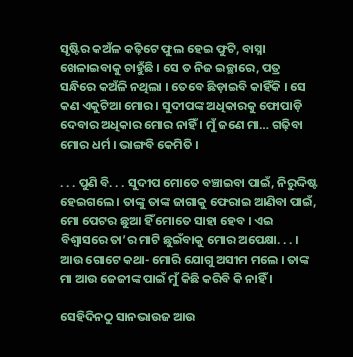ସୃଷ୍ଟିର କଅଁଳ କଢ଼ିଟେ ଫୁଲ ହେଇ ଫୁଟି, ବାସ୍ନା ଖେଳାଇବାକୁ ଚାହୁଁଛି । ସେ ତ ନିଜ ଇଚ୍ଛାରେ, ପତ୍ର ସନ୍ଧିରେ କଅଁଳି ନଥିଲା । ତେବେ ଛିଡ଼ାଇବି କାହିଁକି । ସେ କଣ ଏକୁଟିଆ ମୋର । ସୁଦୀପଙ୍କ ଅଧିକାରକୁ ଫୋପାଡ଼ି ଦେବାର ଅଧିକାର ମୋର ନାହିଁ । ମୁଁ ଜଣେ ମା… ଗଢ଼ିବା ମୋର ଧର୍ମ । ଭାଙ୍ଗବି କେମିତି ।

. . . ପୁଣି ବି. . . ସୁଦୀପ ମୋତେ ବଞ୍ଚାଇବା ପାଇଁ, ନିରୁଦ୍ଦିଷ୍ଟ ହେଇଗଲେ । ତାଙ୍କୁ ତାଙ୍କ ଜାଗାକୁ ଫେରାଇ ଆଣିବା ପାଇଁ, ମୋ ପେଟର ଛୁଆ ହିଁ ମୋତେ ସାହା ହେବ । ଏଇ ବିଶ୍ୱାସରେ ତା’ର ମାଟି ଛୁଇଁବାକୁ ମୋର ଅପେକ୍ଷା. . . । ଆଉ ଗୋଟେ କଥା- ମୋରି ଯୋଗୁ ଅସୀମ ମଲେ । ତାଙ୍କ ମା ଆଉ ଜେଜୀଙ୍କ ପାଇଁ ମୁଁ କିଛି କରିବି କି ନାହିଁ ।

ସେହିଦିନଠୁ ସାନଭାଉଜ ଆଉ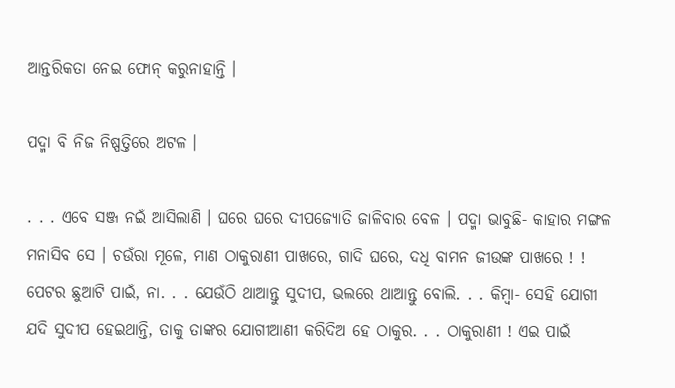ଆନ୍ତରିକତା ନେଇ ଫୋନ୍ କରୁନାହାନ୍ତି ।

ପଦ୍ମା ବି ନିଜ ନିଷ୍ପତ୍ତିରେ ଅଟଳ ।

. . . ଏବେ ସଞ୍ଜ ନଇଁ ଆସିଲାଣି । ଘରେ ଘରେ ଦୀପଜ୍ୟୋତି ଜାଳିବାର ବେଳ । ପଦ୍ମା ଭାବୁଛି- କାହାର ମଙ୍ଗଳ ମନାସିବ ସେ । ଚଉଁରା ମୂଳେ, ମାଣ ଠାକୁରାଣୀ ପାଖରେ, ଗାଦି ଘରେ, ଦଧି ବାମନ ଜୀଉଙ୍କ ପାଖରେ ! ! ପେଟର ଛୁଆଟି ପାଇଁ, ନା. . . ଯେଉଁଠି ଥାଆନ୍ତୁ ସୁଦୀପ, ଭଲରେ ଥାଆନ୍ତୁ ବୋଲି. . . କିମ୍ୱା- ସେହି ଯୋଗୀ ଯଦି ସୁଦୀପ ହେଇଥାନ୍ତି, ତାକୁ ତାଙ୍କର ଯୋଗୀଆଣୀ କରିଦିଅ ହେ ଠାକୁର. . . ଠାକୁରାଣୀ ! ଏଇ ପାଇଁ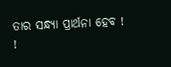ତାର ସନ୍ଧ୍ୟା ପ୍ରାର୍ଥନା ହେବ ! !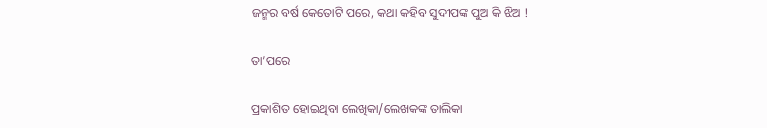ଜନ୍ମର ବର୍ଷ କେତୋଟି ପରେ, କଥା କହିବ ସୁଦୀପଙ୍କ ପୁଅ କି ଝିଅ !

ତା’ପରେ

ପ୍ରକାଶିତ ହୋଇଥିବା ଲେଖିକା/ଲେଖକଙ୍କ ତାଲିକା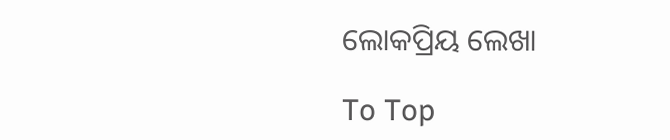ଲୋକପ୍ରିୟ ଲେଖା

To Top